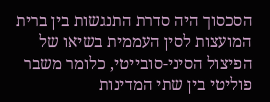הסכסוך היה סדרת התנגשות בין ברית המועצות לסין העממית בשיאו של הפיצול הסיני-סובייטי, כלומר משבר פוליטי בין שתי המדינות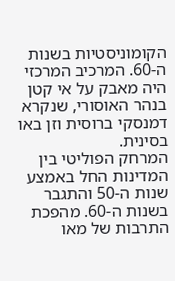הקומוניסטיות בשנות ה-60. המרכיב המרכזי היה מאבק על אי קטן בנהר האוסורי, שנקרא דמנסקי ברוסית וזן באו בסינית.
המרחק הפוליטי בין המדינות החל באמצע שנות ה-50 והתגבר בשנות ה-60. מהפכת התרבות של מאו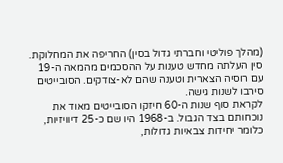(מהלך פוליטי וחברתי גדול בסין) החריפה את המחלוקת. סין העלתה מחדש טענות על ההסכמים מהמאה ה-19 עם רוסיה הצארית וטענה שהם לא-צודקים. הסובייטים סירבו לשנות גישה.
לקראת סוף שנות ה-60 חיזקו הסובייטים מאוד את נוכחותם בצד הגבול. ב-1968 היו שם כ-25 דיוויזיות, כלומר יחידות צבאיות גדולות,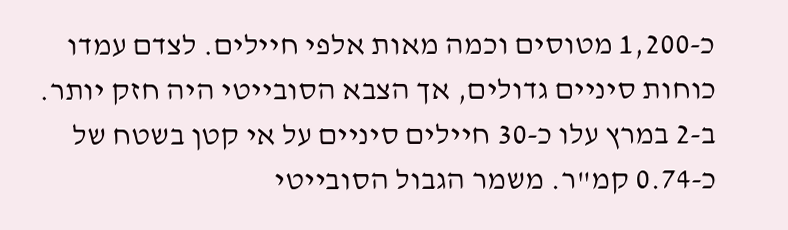כ-1,200 מטוסים וכמה מאות אלפי חיילים. לצדם עמדו כוחות סיניים גדולים, אך הצבא הסובייטי היה חזק יותר.
ב-2 במרץ עלו כ-30 חיילים סיניים על אי קטן בשטח של כ-0.74 קמ"ר. משמר הגבול הסובייטי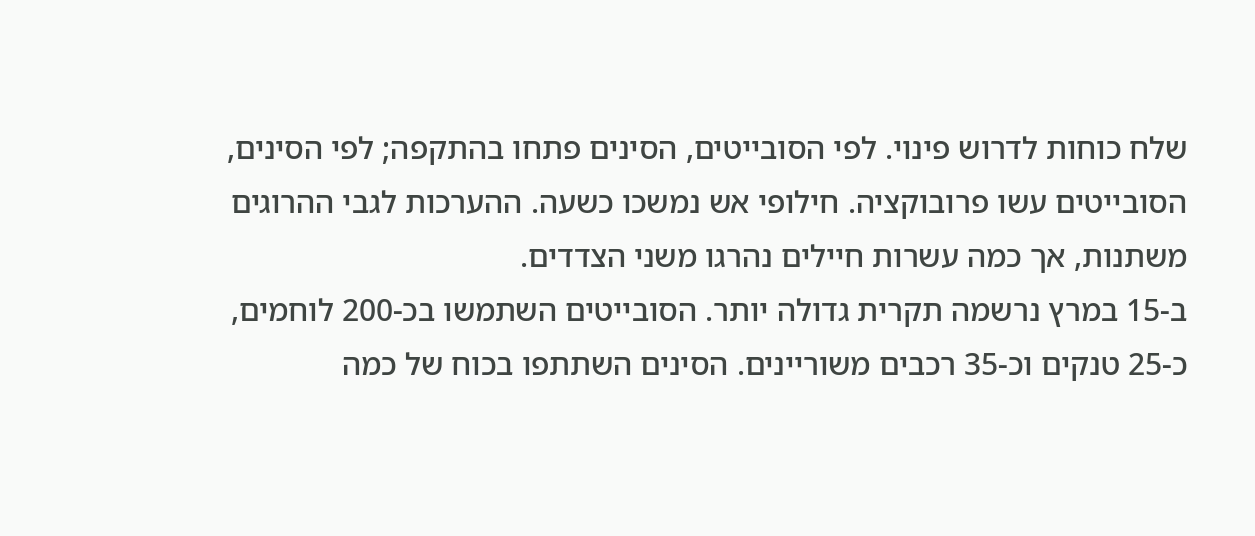שלח כוחות לדרוש פינוי. לפי הסובייטים, הסינים פתחו בהתקפה; לפי הסינים, הסובייטים עשו פרובוקציה. חילופי אש נמשכו כשעה. ההערכות לגבי ההרוגים משתנות, אך כמה עשרות חיילים נהרגו משני הצדדים.
ב-15 במרץ נרשמה תקרית גדולה יותר. הסובייטים השתמשו בכ-200 לוחמים, כ-25 טנקים וכ-35 רכבים משוריינים. הסינים השתתפו בכוח של כמה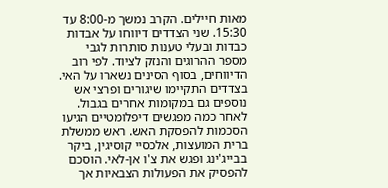מאות חיילים. הקרב נמשך מ-8:00 עד 15:30. שני הצדדים דיווחו על אבדות כבדות ובעלי טענות סותרות לגבי מספר ההרוגים והנזק לציוד. לפי רוב הדיווחים, בסוף הסינים נשארו על האי.
בצדדים התקיימו שיגורים ופרצי אש נוספים גם במקומות אחרים בגבול. לאחר כמה מפגשים דיפלומטיים הגיעו הסכמות להפסקת האש. ראש ממשלת ברית המועצות, אלכסיי קוסיגין, ביקר בבייג'ינג ופגש את צ'ו אן-לאי. הוסכם להפסיק את הפעולות הצבאיות אך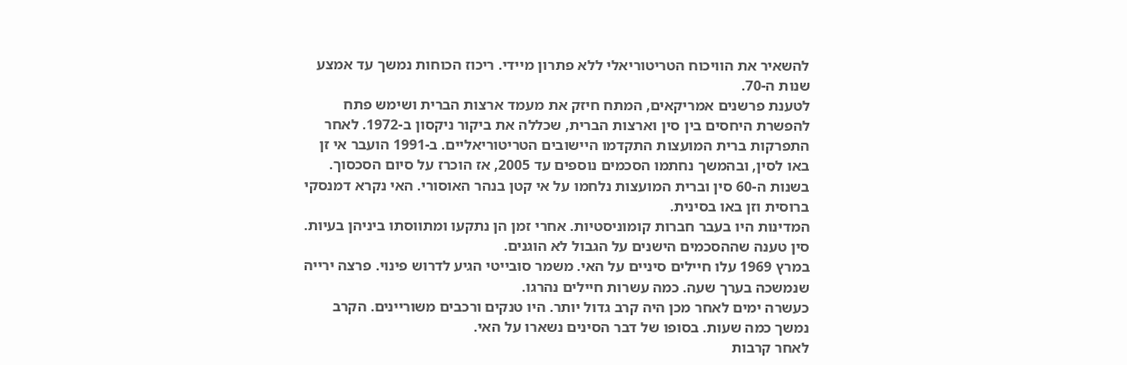להשאיר את הוויכוח הטריטוריאלי ללא פתרון מיידי. ריכוז הכוחות נמשך עד אמצע שנות ה-70.
לטענת פרשנים אמריקאים, המתח חיזק את מעמד ארצות הברית ושימש פתח להפשרת היחסים בין סין וארצות הברית, שכללה את ביקור ניקסון ב-1972. לאחר התפרקות ברית המועצות התקדמו היישובים הטריטוריאליים. ב-1991 הועבר אי זן באו לסין, ובהמשך נחתמו הסכמים נוספים עד 2005, אז הוכרז על סיום הסכסוך.
בשנות ה-60 סין וברית המועצות נלחמו על אי קטן בנהר האוסורי. האי נקרא דמנסקי ברוסית וזן באו בסינית.
המדינות היו בעבר חברות קומוניסטיות. אחרי זמן הן נתקעו ומתווסתו ביניהן בעיות. סין טענה שההסכמים הישנים על הגבול לא הוגנים.
במרץ 1969 עלו חיילים סיניים על האי. משמר סובייטי הגיע לדרוש פינוי. פרצה ירייה שנמשכה בערך שעה. כמה עשרות חיילים נהרגו.
כעשרה ימים לאחר מכן היה קרב גדול יותר. היו טנקים ורכבים משוריינים. הקרב נמשך כמה שעות. בסופו של דבר הסינים נשארו על האי.
לאחר קרבות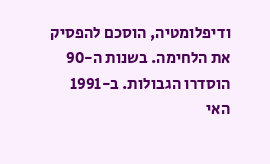ודיפלומטיה, הוסכם להפסיק את הלחימה. בשנות ה-90 הוסדרו הגבולות. ב-1991 האי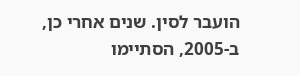הועבר לסין. שנים אחרי כן, ב-2005, הסתיימו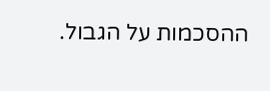ההסכמות על הגבול.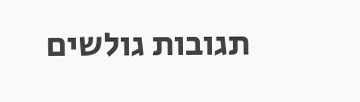תגובות גולשים